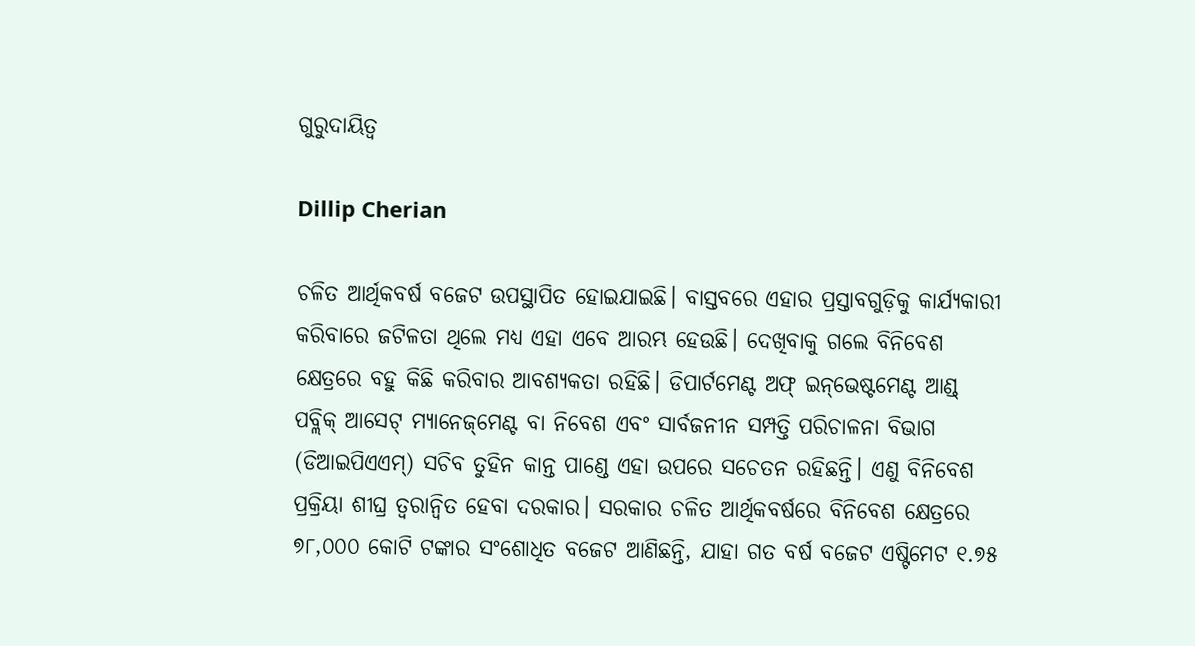ଗୁରୁଦାୟିତ୍ୱ

Dillip Cherian

ଚଳିତ ଆର୍ଥିକବର୍ଷ ବଜେଟ ଉପସ୍ଥାପିତ ହୋଇଯାଇଛି। ବାସ୍ତବରେ ଏହାର ପ୍ରସ୍ତାବଗୁଡ଼ିକୁ କାର୍ଯ୍ୟକାରୀ କରିବାରେ ଜଟିଳତା ଥିଲେ ମଧ୍ୟ ଏହା ଏବେ ଆରମ୍ଭ ହେଉଛି। ଦେଖିବାକୁ ଗଲେ ବିନିବେଶ କ୍ଷେତ୍ରରେ ବହୁ କିଛି କରିବାର ଆବଶ୍ୟକତା ରହିଛି। ଡିପାର୍ଟମେଣ୍ଟ ଅଫ୍‌ ଇନ୍‌ଭେଷ୍ଟମେଣ୍ଟ ଆଣ୍ଡ୍‌ ପବ୍ଲିକ୍‌ ଆସେଟ୍‌ ମ୍ୟାନେଜ୍‌ମେଣ୍ଟ ବା ନିବେଶ ଏବଂ ସାର୍ବଜନୀନ ସମ୍ପତ୍ତି ପରିଚାଳନା ବିଭାଗ (ଡିଆଇପିଏଏମ୍‌) ସଚିବ ତୁହିନ କାନ୍ତ ପାଣ୍ଡେ ଏହା ଉପରେ ସଚେତନ ରହିଛନ୍ତି। ଏଣୁ ବିନିବେଶ ପ୍ରକ୍ରିୟା ଶୀଘ୍ର ତ୍ୱରାନ୍ବିତ ହେବା ଦରକାର। ସରକାର ଚଳିତ ଆର୍ଥିକବର୍ଷରେ ବିନିବେଶ କ୍ଷେତ୍ରରେ ୭୮,୦୦୦ କୋଟି ଟଙ୍କାର ସଂଶୋଧିତ ବଜେଟ ଆଣିଛନ୍ତି, ଯାହା ଗତ ବର୍ଷ ବଜେଟ ଏଷ୍ଟିମେଟ ୧.୭୫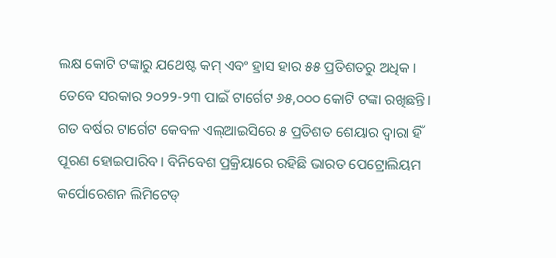ଲକ୍ଷ କୋଟି ଟଙ୍କାରୁ ଯଥେଷ୍ଟ କମ୍‌ ଏବଂ ହ୍ରାସ ହାର ୫୫ ପ୍ରତିଶତରୁ ଅଧିକ । ତେବେ ସରକାର ୨୦୨୨-୨୩ ପାଇଁ ଟାର୍ଗେଟ ୬୫,୦୦୦ କୋଟି ଟଙ୍କା ରଖିଛନ୍ତି। ଗତ ବର୍ଷର ଟାର୍ଗେଟ କେବଳ ଏଲ୍‌ଆଇସିରେ ୫ ପ୍ରତିଶତ ଶେୟାର ଦ୍ୱାରା ହିଁ ପୂରଣ ହୋଇପାରିବ। ବିନିବେଶ ପ୍ରକ୍ରିୟାରେ ରହିଛି ଭାରତ ପେଟ୍ରୋଲିୟମ କର୍ପୋରେଶନ ଲିମିଟେଡ୍‌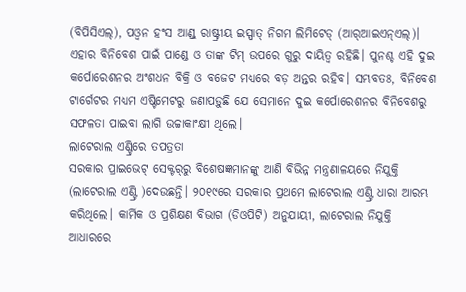(ବିପିସିଏଲ୍‌), ପଓ୍ବନ ହଂସ ଆଣ୍ଡ୍‌ ରାଷ୍ଟ୍ରୀୟ ଇସ୍ପାତ୍‌ ନିଗମ ଲିମିଟେଡ୍‌ (ଆର୍‌ଆଇଏନ୍‌ଏଲ୍‌)। ଏହାର ବିନିବେଶ ପାଇଁ ପାଣ୍ଡେ ଓ ତାଙ୍କ ଟିମ୍‌ ଉପରେ ଗୁରୁ ଦାୟିତ୍ୱ ରହିଛି। ପୁନଶ୍ଚ ଏହି ଦୁଇ କର୍ପୋରେଶନର ଅଂଶଧନ ବିକ୍ରି ଓ ବଜେଟ ମଧ୍ୟରେ ବଡ଼ ଅନ୍ତର ରହିବ। ସମ୍ଭବତଃ, ବିନିବେଶ ଟାର୍ଗେଟର ମଧ୍ୟମ ଏଷ୍ଟିମେଟରୁ ଜଣାପଡ଼ୁଛି ଯେ ସେମାନେ ଦୁଇ କର୍ପୋରେଶନର ବିନିବେଶରୁ ସଫଳତା ପାଇବା ଲାଗି ଉଚ୍ଚାକାଂକ୍ଷୀ ଥିଲେ।
ଲାଟେରାଲ ଏଣ୍ଟ୍ରିରେ ତପତ୍ରତା
ସରକାର ପ୍ରାଇଭେଟ୍‌ ସେକ୍ଟର୍‌ରୁ ବିଶେଷଜ୍ଞମାନଙ୍କୁ ଆଣି ବିଭିନ୍ନ ମନ୍ତ୍ରଣାଳୟରେ ନିଯୁକ୍ତି (ଲାଟେରାଲ ଏଣ୍ଟ୍ରି )ଦେଉଛନ୍ତି। ୨୦୧୯ରେ ସରକାର ପ୍ରଥମେ ଲାଟେରାଲ ଏଣ୍ଟ୍ରି ଧାରା ଆରମ୍ଭ କରିଥିଲେ। କାର୍ମିକ ଓ ପ୍ରଶିକ୍ଷଣ ବିଭାଗ (ଡିଓପିଟି) ଅନୁଯାୟୀ, ଲାଟେରାଲ ନିଯୁକ୍ତି ଆଧାରରେ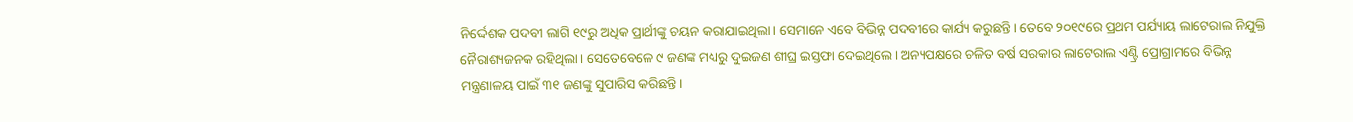ନିର୍ଦ୍ଦେଶକ ପଦବୀ ଲାଗି ୧୯ରୁ ଅଧିକ ପ୍ରାର୍ଥୀଙ୍କୁ ଚୟନ କରାଯାଇଥିଲା। ସେମାନେ ଏବେ ବିଭିନ୍ନ ପଦବୀରେ କାର୍ଯ୍ୟ କରୁଛନ୍ତି। ତେବେ ୨୦୧୯ରେ ପ୍ରଥମ ପର୍ଯ୍ୟାୟ ଲାଟେରାଲ ନିଯୁକ୍ତି ନୈରାଶ୍ୟଜନକ ରହିଥିଲା। ସେତେବେଳେ ୯ ଜଣଙ୍କ ମଧ୍ୟରୁ ଦୁଇଜଣ ଶୀଘ୍ର ଇସ୍ତଫା ଦେଇଥିଲେ। ଅନ୍ୟପକ୍ଷରେ ଚଳିତ ବର୍ଷ ସରକାର ଲାଟେରାଲ ଏଣ୍ଟ୍ରି ପ୍ରୋଗ୍ରାମରେ ବିଭିନ୍ନ ମନ୍ତ୍ରଣାଳୟ ପାଇଁ ୩୧ ଜଣଙ୍କୁ ସୁପାରିସ କରିଛନ୍ତି।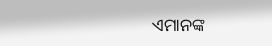ଏମାନଙ୍କ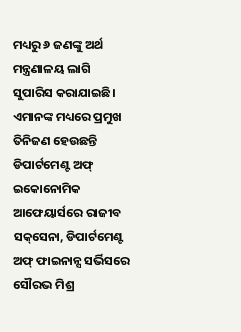ମଧ୍ୟରୁ ୬ ଜଣଙ୍କୁ ଅର୍ଥ ମନ୍ତ୍ରଣାଳୟ ଲାଗି ସୁପାରିସ କରାଯାଇଛି। ଏମାନଙ୍କ ମଧ୍ୟରେ ପ୍ରମୁଖ ତିନିଜଣ ହେଉଛନ୍ତି ଡିପାର୍ଟମେଣ୍ଟ ଅଫ୍‌ ଇକୋନୋମିକ ଆଫେୟାର୍ସରେ ରାଜୀବ ସକ୍‌ସେନା, ଡିପାର୍ଟମେଣ୍ଟ ଅଫ୍‌ ଫାଇନାନ୍ସ ସର୍ଭିସରେ ସୌରଭ ମିଶ୍ର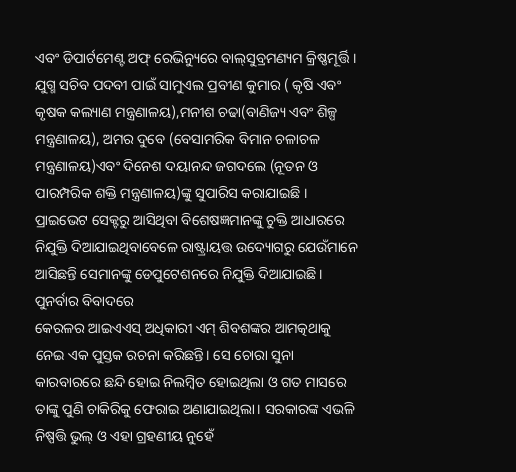ଏବଂ ଡିପାର୍ଟମେଣ୍ଟ ଅଫ୍‌ ରେଭିନ୍ୟୁରେ ବାଲ୍‌ସୁବ୍ରମଣ୍ୟମ କ୍ରିଷ୍ଣମୂର୍ତ୍ତି । ଯୁଗ୍ମ ସଚିବ ପଦବୀ ପାଇଁ ସାମୁଏଲ ପ୍ରବୀଣ କୁମାର ( କୃଷି ଏବଂ କୃଷକ କଲ୍ୟାଣ ମନ୍ତ୍ରଣାଳୟ),ମନୀଶ ଚଢା(ବାଣିଜ୍ୟ ଏବଂ ଶିଳ୍ପ ମନ୍ତ୍ରଣାଳୟ), ଅମର ଦୁବେ (ବେସାମରିକ ବିମାନ ଚଳାଚଳ ମନ୍ତ୍ରଣାଳୟ)ଏବଂ ଦିନେଶ ଦୟାନନ୍ଦ ଜଗଦଲେ (ନୂତନ ଓ ପାରମ୍ପରିକ ଶକ୍ତି ମନ୍ତ୍ରଣାଳୟ)ଙ୍କୁ ସୁପାରିସ କରାଯାଇଛି । ପ୍ରାଇଭେଟ ସେକ୍ଟରୁ ଆସିଥିବା ବିଶେଷଜ୍ଞମାନଙ୍କୁ ଚୁକ୍ତି ଆଧାରରେ ନିଯୁକ୍ତି ଦିଆଯାଇଥିବାବେଳେ ରାଷ୍ଟ୍ରାୟତ୍ତ ଉଦ୍ୟୋଗରୁ ଯେଉଁମାନେ ଆସିଛନ୍ତି ସେମାନଙ୍କୁ ଡେପୁଟେଶନରେ ନିଯୁକ୍ତି ଦିଆଯାଇଛି।
ପୁନର୍ବାର ବିବାଦରେ
କେରଳର ଆଇଏଏସ୍‌ ଅଧିକାରୀ ଏମ୍‌ ଶିବଶଙ୍କର ଆମତ୍କଥାକୁ ନେଇ ଏକ ପୁସ୍ତକ ରଚନା କରିଛନ୍ତି। ସେ ଚୋରା ସୁନା କାରବାରରେ ଛନ୍ଦି ହୋଇ ନିଲମ୍ବିତ ହୋଇଥିଲା ଓ ଗତ ମାସରେ ତାଙ୍କୁ ପୁଣି ଚାକିରିକୁ ଫେରାଇ ଅଣାଯାଇଥିଲା। ସରକାରଙ୍କ ଏଭଳି ନିଷ୍ପତ୍ତି ଭୁଲ୍‌ ଓ ଏହା ଗ୍ରହଣୀୟ ନୁହେଁ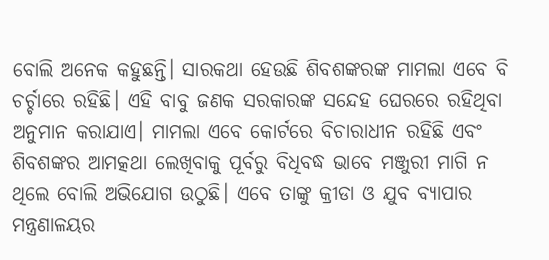ବୋଲି ଅନେକ କହୁଛନ୍ତି। ସାରକଥା ହେଉଛି ଶିବଶଙ୍କରଙ୍କ ମାମଲା ଏବେ ବି ଚର୍ଚ୍ଚାରେ ରହିଛି। ଏହି ବାବୁ ଜଣକ ସରକାରଙ୍କ ସନ୍ଦେହ ଘେରରେ ରହିଥିବା ଅନୁମାନ କରାଯାଏ। ମାମଲା ଏବେ କୋର୍ଟରେ ବିଚାରାଧୀନ ରହିଛି ଏବଂ ଶିବଶଙ୍କର ଆମତ୍କଥା ଲେଖିବାକୁ ପୂର୍ବରୁ ବିଧିବଦ୍ଧ ଭାବେ ମଞ୍ଜୁରୀ ମାଗି ନ ଥିଲେ ବୋଲି ଅଭିଯୋଗ ଉଠୁଛି। ଏବେ ତାଙ୍କୁ କ୍ରୀଡା ଓ ଯୁବ ବ୍ୟାପାର ମନ୍ତ୍ରଣାଳୟର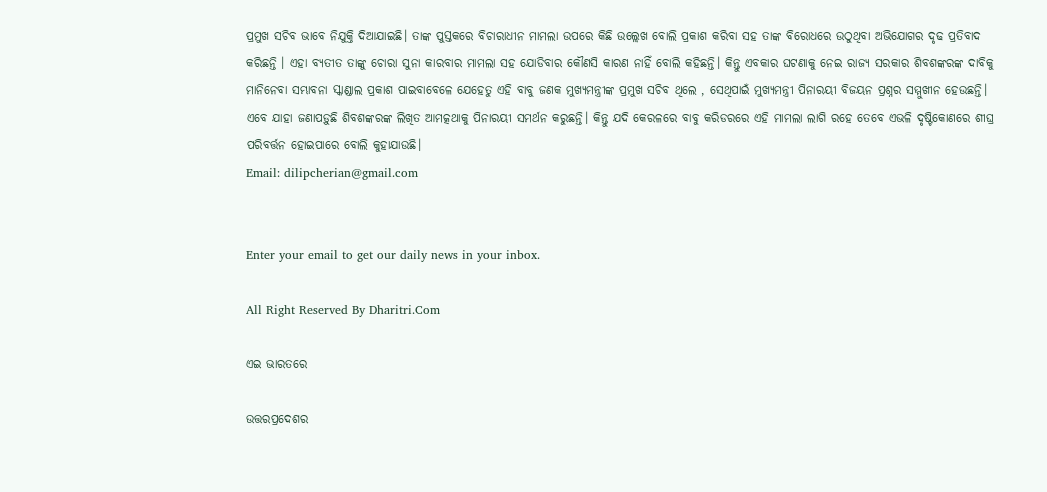ପ୍ରମୁଖ ସଚିବ ଭାବେ ନିଯୁକ୍ତି ଦିଆଯାଇଛି। ତାଙ୍କ ପୁସ୍ତକରେ ବିଚାରାଧୀନ ମାମଲା ଉପରେ କିଛି ଉଲ୍ଲେଖ ବୋଲି ପ୍ରକାଶ କରିବା ସହ ତାଙ୍କ ବିରୋଧରେ ଉଠୁଥିବା ଅଭିଯୋଗର ଦୃଢ ପ୍ରତିବାଦ କରିଛନ୍ତି । ଏହା ବ୍ୟତୀତ ତାଙ୍କୁ ଚୋରା ସୁନା କାରବାର ମାମଲା ସହ ଯୋଡିବାର କୌଣସି କାରଣ ନାହିଁ ବୋଲି କହିଛନ୍ତି। କିନ୍ତୁ ଏବକାର ଘଟଣାକୁ ନେଇ ରାଜ୍ୟ ସରକାର ଶିବଶଙ୍କରଙ୍କ ଦାବିକୁ ମାନିନେବା ସମ୍ଭାବନା ସ୍କାଣ୍ଡାଲ ପ୍ରକାଶ ପାଇବାବେଳେ ଯେହେତୁ ଏହି ବାବୁ ଜଣକ ମୁଖ୍ୟମନ୍ତ୍ରୀଙ୍କ ପ୍ରମୁଖ ସଚିବ ଥିଲେ , ସେଥିପାଇଁ ମୁଖ୍ୟମନ୍ତ୍ରୀ ପିନାରୟୀ ବିଜୟନ ପ୍ରଶ୍ନର ସମ୍ମୁଖୀନ ହେଉଛନ୍ତି। ଏବେ ଯାହା ଜଣାପଡ଼ୁଛି ଶିବଶଙ୍କରଙ୍କ ଲିଖିତ ଆମତ୍କଥାକୁ ପିନାରୟୀ ସମର୍ଥନ କରୁଛନ୍ତି। କିନ୍ତୁ ଯଦି କେରଳରେ ବାବୁ କରିଡରରେ ଏହି ମାମଲା ଲାଗି ରହେ ତେବେ ଏଭଳି ଦୃଷ୍ଟିକୋଣରେ ଶୀଘ୍ର ପରିବର୍ତ୍ତନ ହୋଇପାରେ ବୋଲି କୁହାଯାଉଛି।
Email: dilipcherian@gmail.com


Enter your email to get our daily news in your inbox.

All Right Reserved By Dharitri.Com

ଏଇ ଭାରତରେ

ଉତ୍ତରପ୍ରଦେଶର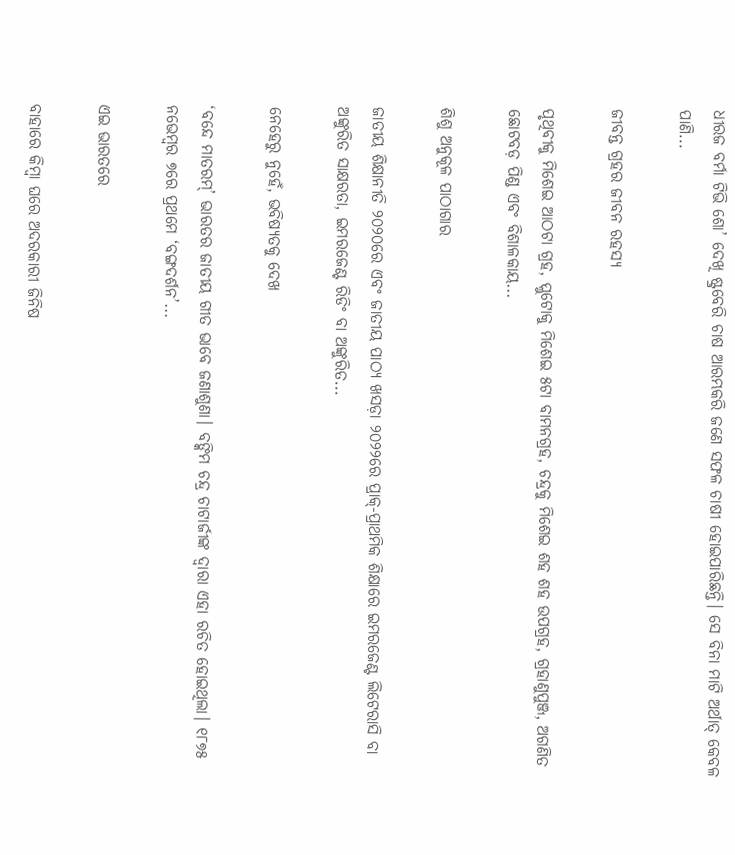ଧୀରଜ ବର୍ମା ଟିଭି ଶୋ’ ଦେଖି ଷ୍ଟ୍ରବେରି ଚାଷ ଆରମ୍ଭକରି ଜଣେ ସଫଳ ଚାଷୀ ହୋଇପାରିଛନ୍ତି। ସେ ବିନା ମାଟି ଅର୍ଥାତ୍‌ କେବଳ ପାଣି...

ଜୀବନ୍ତ ଗ୍ରହର ଜୀବନ ରହସ୍ୟ

ପୃଥିବୀକୁ ମିଶେଇ ଆଠଟା ଗ୍ରହ, ପ୍ଲୁଟୋକୁ ମିଶେଇ ୫ଟା ବାମନଗ୍ରହ, ଚନ୍ଦ୍ରକୁ ମିଶେଇ ଶହ ଶହ ଉପଗ୍ରହ, ଗ୍ରହାଣୁପୁଞ୍ଜ, ଅଗଣିତ ଛୋଟବଡ଼ ପିଣ୍ଡ ଏବଂ ବିଶାଳକାୟ...

ଶିଶୁ ଅନୁକୂଳ ପାଠାଗାର

ଜାତୀୟ ଶିକ୍ଷାନୀତି ୨୦୨୦ରେ ଏବଂ ଜାତୀୟ ପାଠ୍ୟ ଖସଡ଼ା ୨୦୨୨ରେ ପ୍ରାକ୍‌-ପ୍ରାଥମିକ ଶିକ୍ଷାରେ ଇମରଜେଣ୍ଟ ଲିଟେରାସି ବା ଅଙ୍କୁରିତ ସାକ୍ଷରତା, ଇମରଜେଣ୍ଟ ରିଡିଂ ବା ଅଙ୍କୁରିତ...

ନେହେରୁ ନୁହେଁ, ଭବିଷ୍ୟତକୁ ଦେଖ

‘ବନ୍ଦେ ମାତରମ୍‌’ ଭାରତର ଜାତୀୟ ଗୀତ ଭାବେ ଜଣାଶୁଣା। ବଙ୍କିମ ଚନ୍ଦ୍ର ଚାଟାର୍ଜୀଙ୍କ ଦ୍ୱାରା ଏହା ରଚିତ ହୋଇଥିଲା। ୧୮୭୫ ନଭେମ୍ବର ୭ରେ ପ୍ରଥମେ ‘ବଙ୍ଗଦର୍ଶନ’...

ଏଇ ଭାରତରେ

ବାହାରେ କିମ୍ବା ଘରେ ଅଦରକାରୀ ଜିନିଷ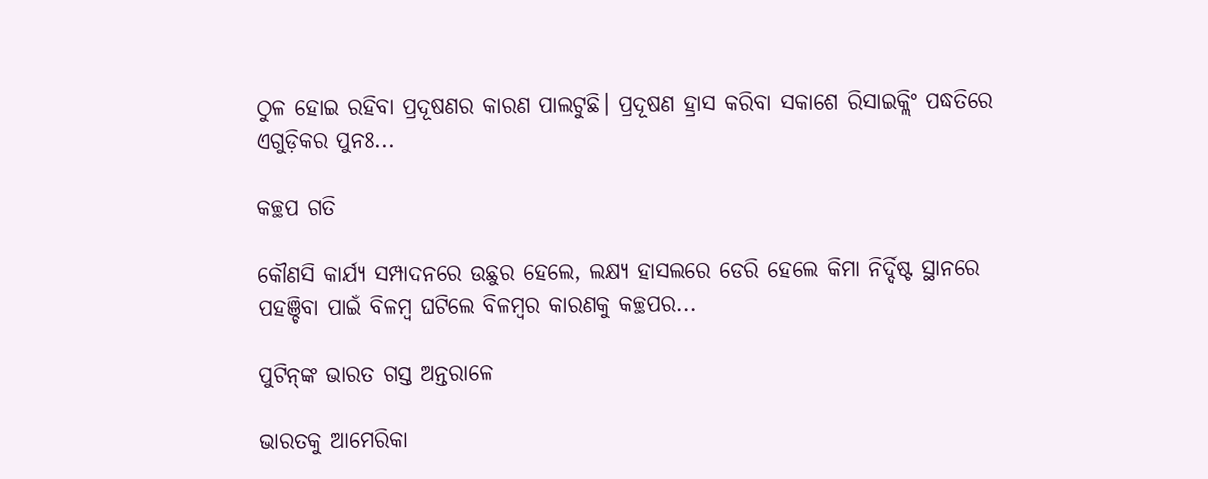ଠୁଳ ହୋଇ ରହିବା ପ୍ରଦୂଷଣର କାରଣ ପାଲଟୁଛି। ପ୍ରଦୂଷଣ ହ୍ରାସ କରିବା ସକାଶେ ରିସାଇକ୍ଲିଂ ପଦ୍ଧତିରେ ଏଗୁଡ଼ିକର ପୁନଃ...

କଚ୍ଛପ ଗତି

କୌଣସି କାର୍ଯ୍ୟ ସମ୍ପାଦନରେ ଉଛୁର ହେଲେ, ଲକ୍ଷ୍ୟ ହାସଲରେ ଡେରି ହେଲେ କିମା ନିର୍ଦ୍ଦିଷ୍ଟ ସ୍ଥାନରେ ପହଞ୍ଚିବା ପାଇଁ ବିଳମ୍ବ ଘଟିଲେ ବିଳମ୍ବର କାରଣକୁ କଚ୍ଛପର...

ପୁଟିନ୍‌ଙ୍କ ଭାରତ ଗସ୍ତ ଅନ୍ତରାଳେ

ଭାରତକୁ ଆମେରିକା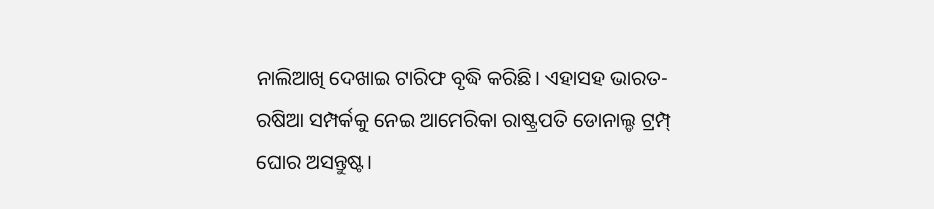ନାଲିଆଖି ଦେଖାଇ ଟାରିଫ ବୃଦ୍ଧି କରିଛି। ଏହାସହ ଭାରତ-ରଷିଆ ସମ୍ପର୍କକୁ ନେଇ ଆମେରିକା ରାଷ୍ଟ୍ରପତି ଡୋନାଲ୍ଡ ଟ୍ରମ୍ପ୍‌ ଘୋର ଅସନ୍ତୁଷ୍ଟ।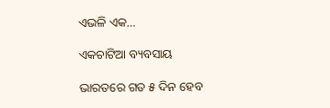ଏଭଳି ଏକ...

ଏକଚାଟିଆ ବ୍ୟବସାୟ

ଭାରତରେ ଗତ ୫ ଦିନ ହେବ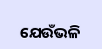ଯେଉଁଭଳି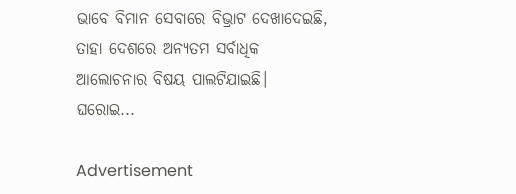ଭାବେ ବିମାନ ସେବାରେ ବିଭ୍ରାଟ ଦେଖାଦେଇଛି, ତାହା ଦେଶରେ ଅନ୍ୟତମ ସର୍ବାଧିକ ଆଲୋଚନାର ବିଷୟ ପାଲଟିଯାଇଛି। ଘରୋଇ...

Advertisement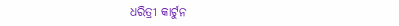ଧରିତ୍ରୀ କାର୍ଟୁନ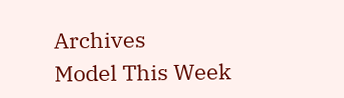Archives
Model This Week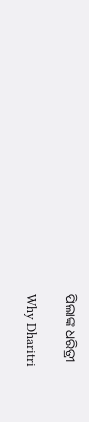ପିଲାଙ୍କ ଧରିତ୍ରୀ

Why Dharitri